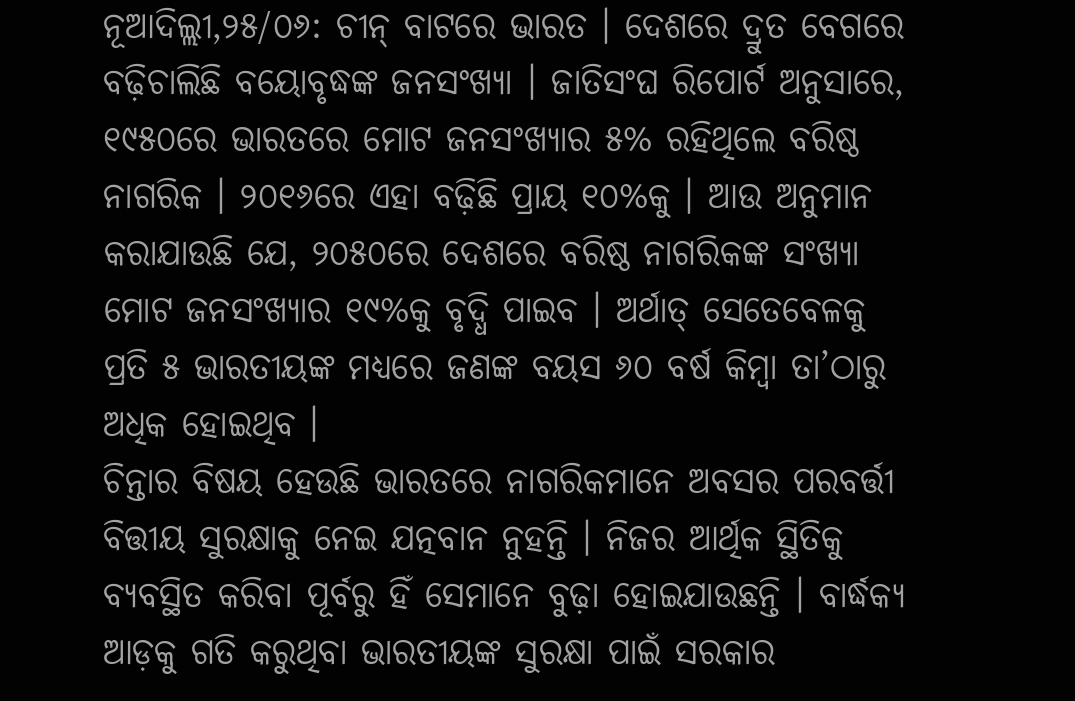ନୂଆଦିଲ୍ଲୀ,୨୫/୦୬: ଚୀନ୍ ବାଟରେ ଭାରତ । ଦେଶରେ ଦ୍ରୁତ ବେଗରେ ବଢ଼ିଚାଲିଛି ବୟୋବୃଦ୍ଧଙ୍କ ଜନସଂଖ୍ୟା । ଜାତିସଂଘ ରିପୋର୍ଟ ଅନୁସାରେ, ୧୯୫୦ରେ ଭାରତରେ ମୋଟ ଜନସଂଖ୍ୟାର ୫% ରହିଥିଲେ ବରିଷ୍ଠ ନାଗରିକ । ୨୦୧୬ରେ ଏହା ବଢ଼ିଛି ପ୍ରାୟ ୧୦%କୁ । ଆଉ ଅନୁମାନ କରାଯାଉଛି ଯେ, ୨୦୫୦ରେ ଦେଶରେ ବରିଷ୍ଠ ନାଗରିକଙ୍କ ସଂଖ୍ୟା ମୋଟ ଜନସଂଖ୍ୟାର ୧୯%କୁ ବୃଦ୍ଧି ପାଇବ । ଅର୍ଥାତ୍ ସେତେବେଳକୁ ପ୍ରତି ୫ ଭାରତୀୟଙ୍କ ମଧ୍ୟରେ ଜଣଙ୍କ ବୟସ ୬୦ ବର୍ଷ କିମ୍ବା ତା’ଠାରୁ ଅଧିକ ହୋଇଥିବ ।
ଚିନ୍ତାର ବିଷୟ ହେଉଛି ଭାରତରେ ନାଗରିକମାନେ ଅବସର ପରବର୍ତ୍ତୀ ବିତ୍ତୀୟ ସୁରକ୍ଷାକୁ ନେଇ ଯତ୍ନବାନ ନୁହନ୍ତି । ନିଜର ଆର୍ଥିକ ସ୍ଥିତିକୁ ବ୍ୟବସ୍ଥିତ କରିବା ପୂର୍ବରୁ ହିଁ ସେମାନେ ବୁଢ଼ା ହୋଇଯାଉଛନ୍ତି । ବାର୍ଦ୍ଧକ୍ୟ ଆଡ଼କୁ ଗତି କରୁଥିବା ଭାରତୀୟଙ୍କ ସୁରକ୍ଷା ପାଇଁ ସରକାର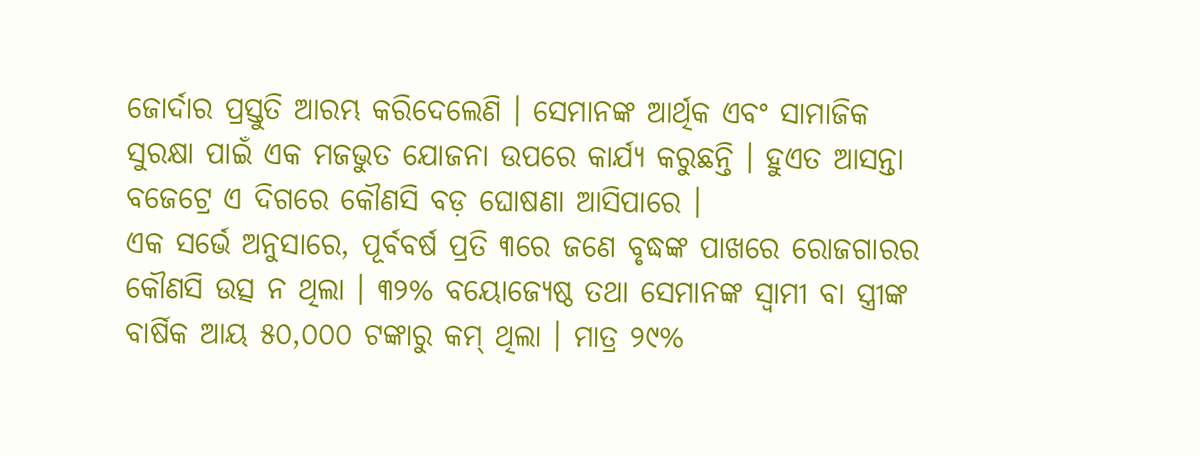ଜୋର୍ଦାର ପ୍ରସ୍ତୁତି ଆରମ୍ଭ କରିଦେଲେଣି । ସେମାନଙ୍କ ଆର୍ଥିକ ଏବଂ ସାମାଜିକ ସୁରକ୍ଷା ପାଇଁ ଏକ ମଜଭୁତ ଯୋଜନା ଉପରେ କାର୍ଯ୍ୟ କରୁଛନ୍ତି । ହୁଏତ ଆସନ୍ତା ବଜେଟ୍ରେ ଏ ଦିଗରେ କୌଣସି ବଡ଼ ଘୋଷଣା ଆସିପାରେ ।
ଏକ ସର୍ଭେ ଅନୁସାରେ, ପୂର୍ବବର୍ଷ ପ୍ରତି ୩ରେ ଜଣେ ବୃଦ୍ଧଙ୍କ ପାଖରେ ରୋଜଗାରର କୌଣସି ଉତ୍ସ ନ ଥିଲା । ୩୨% ବୟୋଜ୍ୟେଷ୍ଠ ତଥା ସେମାନଙ୍କ ସ୍ୱାମୀ ବା ସ୍ତ୍ରୀଙ୍କ ବାର୍ଷିକ ଆୟ ୫୦,୦୦୦ ଟଙ୍କାରୁ କମ୍ ଥିଲା । ମାତ୍ର ୨୯%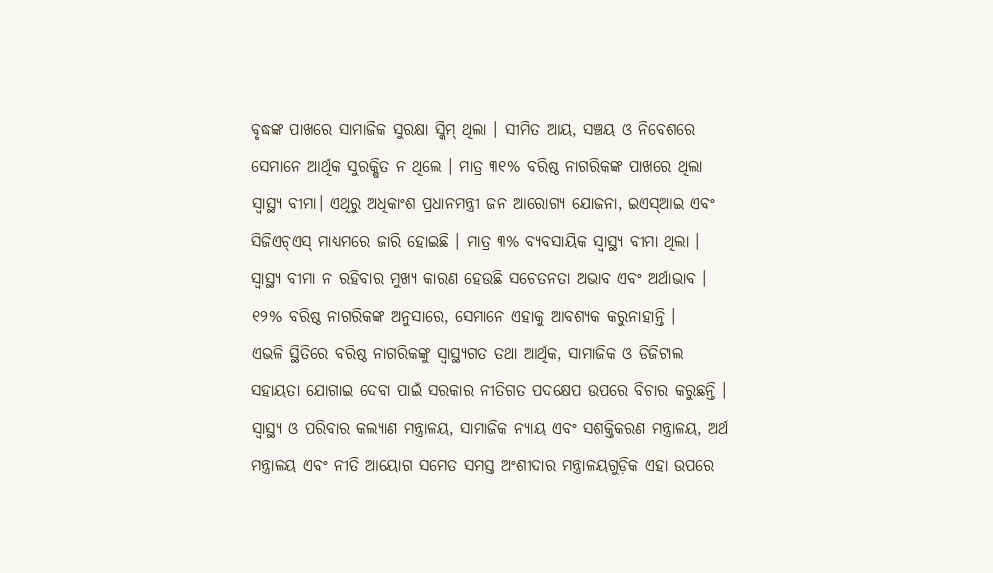ବୃଦ୍ଧଙ୍କ ପାଖରେ ସାମାଜିକ ସୁରକ୍ଷା ସ୍କିମ୍ ଥିଲା । ସୀମିତ ଆୟ, ସଞ୍ଚୟ ଓ ନିବେଶରେ ସେମାନେ ଆର୍ଥିକ ସୁରକ୍ଷିତ ନ ଥିଲେ । ମାତ୍ର ୩୧% ବରିଷ୍ଠ ନାଗରିକଙ୍କ ପାଖରେ ଥିଲା ସ୍ୱାସ୍ଥ୍ୟ ବୀମା। ଏଥିରୁ ଅଧିକାଂଶ ପ୍ରଧାନମନ୍ତ୍ରୀ ଜନ ଆରୋଗ୍ୟ ଯୋଜନା, ଇଏସ୍ଆଇ ଏବଂ ସିଜିଏଚ୍ଏସ୍ ମାଧ୍ୟମରେ ଜାରି ହୋଇଛି । ମାତ୍ର ୩% ବ୍ୟବସାୟିକ ସ୍ୱାସ୍ଥ୍ୟ ବୀମା ଥିଲା । ସ୍ୱାସ୍ଥ୍ୟ ବୀମା ନ ରହିବାର ମୁଖ୍ୟ କାରଣ ହେଉଛି ସଚେତନତା ଅଭାବ ଏବଂ ଅର୍ଥାଭାବ । ୧୨% ବରିଷ୍ଠ ନାଗରିକଙ୍କ ଅନୁସାରେ, ସେମାନେ ଏହାକୁ ଆବଶ୍ୟକ କରୁନାହାନ୍ତି ।
ଏଭଳି ସ୍ଥିତିରେ ବରିଷ୍ଠ ନାଗରିକଙ୍କୁ ସ୍ୱାସ୍ଥ୍ୟଗତ ତଥା ଆର୍ଥିକ, ସାମାଜିକ ଓ ଡିଜିଟାଲ ସହାୟତା ଯୋଗାଇ ଦେବା ପାଇଁ ସରକାର ନୀତିଗତ ପଦକ୍ଷେପ ଉପରେ ବିଚାର କରୁଛନ୍ତି । ସ୍ୱାସ୍ଥ୍ୟ ଓ ପରିବାର କଲ୍ୟାଣ ମନ୍ତ୍ରାଳୟ, ସାମାଜିକ ନ୍ୟାୟ ଏବଂ ସଶକ୍ତିକରଣ ମନ୍ତ୍ରାଳୟ, ଅର୍ଥ ମନ୍ତ୍ରାଳୟ ଏବଂ ନୀତି ଆୟୋଗ ସମେତ ସମସ୍ତ ଅଂଶୀଦାର ମନ୍ତ୍ରାଳୟଗୁଡ଼ିକ ଏହା ଉପରେ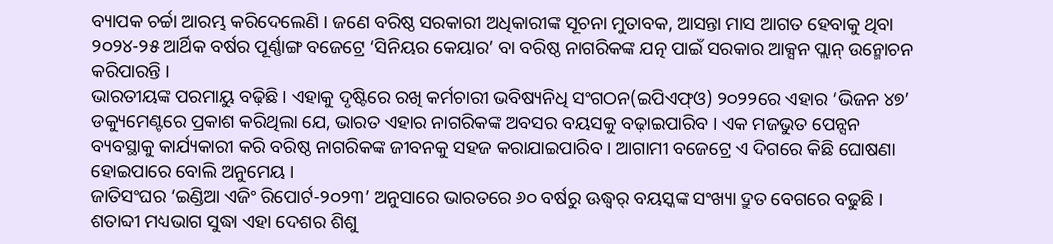ବ୍ୟାପକ ଚର୍ଚ୍ଚା ଆରମ୍ଭ କରିଦେଲେଣି । ଜଣେ ବରିଷ୍ଠ ସରକାରୀ ଅଧିକାରୀଙ୍କ ସୂଚନା ମୁତାବକ, ଆସନ୍ତା ମାସ ଆଗତ ହେବାକୁ ଥିବା ୨୦୨୪-୨୫ ଆର୍ଥିକ ବର୍ଷର ପୂର୍ଣ୍ଣାଙ୍ଗ ବଜେଟ୍ରେ ‘ସିନିୟର କେୟାର’ ବା ବରିଷ୍ଠ ନାଗରିକଙ୍କ ଯତ୍ନ ପାଇଁ ସରକାର ଆକ୍ସନ ପ୍ଲାନ୍ ଉନ୍ମୋଚନ କରିପାରନ୍ତି ।
ଭାରତୀୟଙ୍କ ପରମାୟୁ ବଢ଼ିଛି । ଏହାକୁ ଦୃଷ୍ଟିରେ ରଖି କର୍ମଚାରୀ ଭବିଷ୍ୟନିଧି ସଂଗଠନ(ଇପିଏଫ୍ଓ) ୨୦୨୨ରେ ଏହାର ‘ଭିଜନ ୪୭’ ଡକ୍ୟୁମେଣ୍ଟରେ ପ୍ରକାଶ କରିଥିଲା ଯେ, ଭାରତ ଏହାର ନାଗରିକଙ୍କ ଅବସର ବୟସକୁ ବଢ଼ାଇପାରିବ । ଏକ ମଜଭୁତ ପେନ୍ସନ ବ୍ୟବସ୍ଥାକୁ କାର୍ଯ୍ୟକାରୀ କରି ବରିଷ୍ଠ ନାଗରିକଙ୍କ ଜୀବନକୁ ସହଜ କରାଯାଇପାରିବ । ଆଗାମୀ ବଜେଟ୍ରେ ଏ ଦିଗରେ କିଛି ଘୋଷଣା ହୋଇପାରେ ବୋଲି ଅନୁମେୟ ।
ଜାତିସଂଘର ‘ଇଣ୍ଡିଆ ଏଜିଂ ରିପୋର୍ଟ-୨୦୨୩’ ଅନୁସାରେ ଭାରତରେ ୬୦ ବର୍ଷରୁ ଊଦ୍ଧ୍ୱର୍ ବୟସ୍କଙ୍କ ସଂଖ୍ୟା ଦ୍ରୁତ ବେଗରେ ବଢୁଛି । ଶତାବ୍ଦୀ ମଧ୍ୟଭାଗ ସୁଦ୍ଧା ଏହା ଦେଶର ଶିଶୁ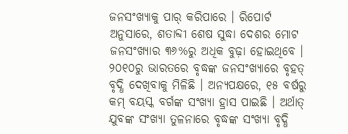ଜନସଂଖ୍ୟାକୁ ପାର୍ କରିପାରେ । ରିପୋର୍ଟ ଅନୁସାରେ, ଶତାବ୍ଦୀ ଶେଷ ସୁଦ୍ଧା ଦେଶର ମୋଟ ଜନସଂଖ୍ୟାର ୩୬%ରୁ ଅଧିକ ବୁଢ଼ା ହୋଇଥିବେ । ୨୦୧୦ରୁ ଭାରତରେ ବୃଦ୍ଧଙ୍କ ଜନସଂଖ୍ୟାରେ ବୃହତ୍ ବୃଦ୍ଧି ଦେଖିବାକୁ ମିଳିଛି । ଅନ୍ୟପକ୍ଷରେ, ୧୫ ବର୍ଷରୁ କମ୍ ବୟସ୍କ ବର୍ଗଙ୍କ ସଂଖ୍ୟା ହ୍ରାସ ପାଇଛି । ଅର୍ଥାତ୍ ଯୁବଙ୍କ ସଂଖ୍ୟା ତୁଳନାରେ ବୃଦ୍ଧଙ୍କ ସଂଖ୍ୟା ବୃଦ୍ଧି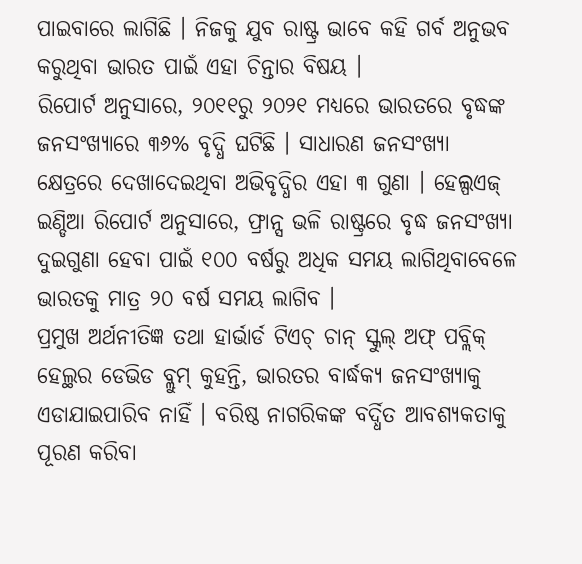ପାଇବାରେ ଲାଗିଛି । ନିଜକୁ ଯୁବ ରାଷ୍ଟ୍ର ଭାବେ କହି ଗର୍ବ ଅନୁଭବ କରୁଥିବା ଭାରତ ପାଇଁ ଏହା ଚିନ୍ତାର ବିଷୟ ।
ରିପୋର୍ଟ ଅନୁସାରେ, ୨୦୧୧ରୁ ୨୦୨୧ ମଧ୍ୟରେ ଭାରତରେ ବୃଦ୍ଧଙ୍କ ଜନସଂଖ୍ୟାରେ ୩୬% ବୃଦ୍ଧି ଘଟିଛି । ସାଧାରଣ ଜନସଂଖ୍ୟା କ୍ଷେତ୍ରରେ ଦେଖାଦେଇଥିବା ଅଭିବୃଦ୍ଧିର ଏହା ୩ ଗୁଣା । ହେଲ୍ପଏଜ୍ ଇଣ୍ଡିଆ ରିପୋର୍ଟ ଅନୁସାରେ, ଫ୍ରାନ୍ସ ଭଳି ରାଷ୍ଟ୍ରରେ ବୃଦ୍ଧ ଜନସଂଖ୍ୟା ଦୁଇଗୁଣା ହେବା ପାଇଁ ୧୦୦ ବର୍ଷରୁ ଅଧିକ ସମୟ ଲାଗିଥିବାବେଳେ ଭାରତକୁ ମାତ୍ର ୨୦ ବର୍ଷ ସମୟ ଲାଗିବ ।
ପ୍ରମୁଖ ଅର୍ଥନୀତିଜ୍ଞ ତଥା ହାର୍ଭାର୍ଡ ଟିଏଚ୍ ଚାନ୍ ସ୍କୁଲ୍ ଅଫ୍ ପବ୍ଲିକ୍ ହେଲ୍ଥର ଡେଭିଡ ବ୍ଲୁମ୍ କୁହନ୍ତି, ଭାରତର ବାର୍ଦ୍ଧକ୍ୟ ଜନସଂଖ୍ୟାକୁ ଏଡାଯାଇପାରିବ ନାହିଁ । ବରିଷ୍ଠ ନାଗରିକଙ୍କ ବର୍ଦ୍ଧିତ ଆବଶ୍ୟକତାକୁ ପୂରଣ କରିବା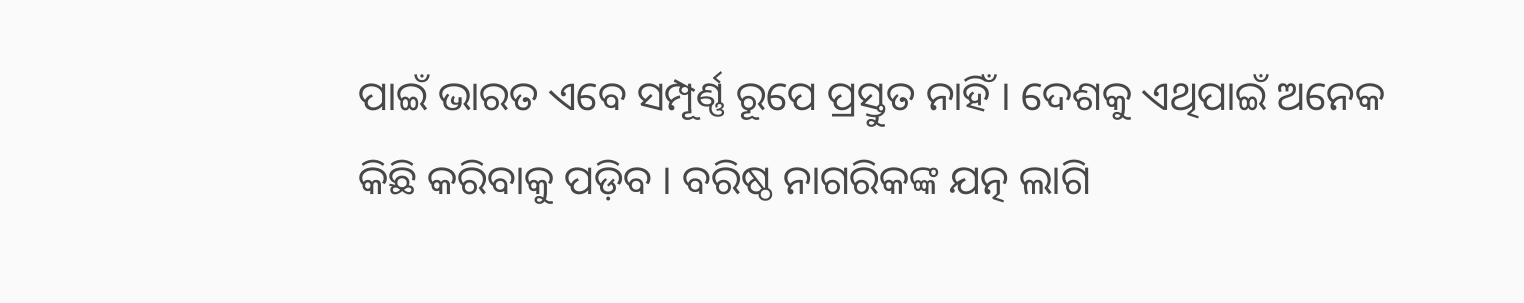ପାଇଁ ଭାରତ ଏବେ ସମ୍ପୂର୍ଣ୍ଣ ରୂପେ ପ୍ରସ୍ତୁତ ନାହିଁ । ଦେଶକୁ ଏଥିପାଇଁ ଅନେକ କିଛି କରିବାକୁ ପଡ଼ିବ । ବରିଷ୍ଠ ନାଗରିକଙ୍କ ଯତ୍ନ ଲାଗି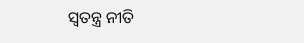ସ୍ୱତନ୍ତ୍ର ନୀତି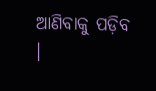ଆଣିବାକୁ ପଡ଼ିବ ।